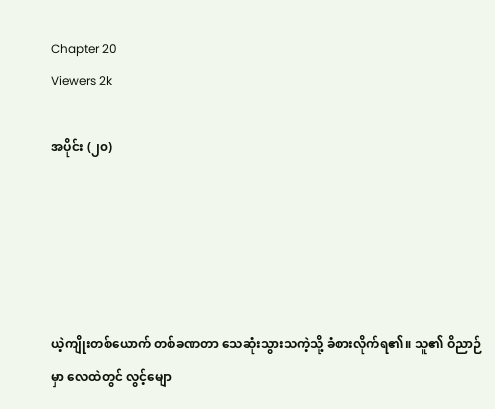Chapter 20
Viewers 2k

အပိုင်း (၂၀)





ယဲ့ကျိုးတစ်ယောက် တစ်ခဏတာ သေဆုံးသွားသကဲ့သို့ ခံစားလိုက်ရ၏။ သူ၏ ဝိညာဉ်မှာ လေထဲတွင် လွင့်မျော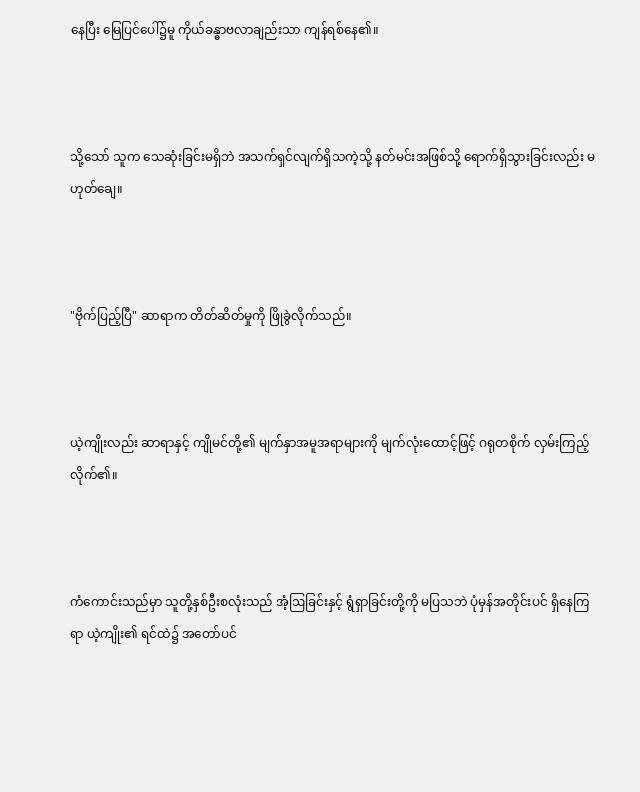နေပြီး မြေပြင်ပေါ်၌မူ ကိုယ်ခန္ဓာဗလာချည်းသာ ကျန်ရစ်နေ၏။



သို့သော် သူက သေဆုံးခြင်းမရှိဘဲ အသက်ရှင်လျက်ရှိသကဲ့သို့ နတ်မင်းအဖြစ်သို့ ရောက်ရှိသွားခြင်းလည်း မဟုတ်ချေ။



"ဗိုက်ပြည့်ပြီ" ဆာရာက တိတ်ဆိတ်မှုကို ဖြိုခွဲလိုက်သည်။



ယဲ့ကျိုးလည်း ဆာရာနှင့် ကျိုမင်တို့၏ မျက်နှာအမူအရာများကို မျက်လုံးထောင့်ဖြင့် ဂရုတစိုက် လှမ်းကြည့်လိုက်၏။



ကံကောင်းသည်မှာ သူတို့နှစ်ဦးစလုံးသည် အံ့ဩခြင်းနှင့် ရွံရှာခြင်းတို့ကို မပြသဘဲ ပုံမှန်အတိုင်းပင် ရှိနေကြရာ ယဲ့ကျိုး၏ ရင်ထဲ၌ အတော်ပင်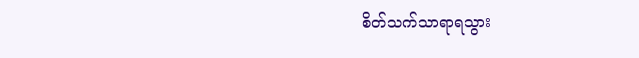စိတ်သက်သာရာရသွား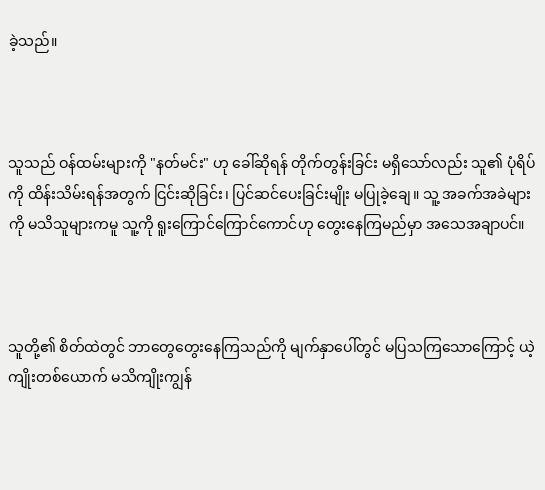ခဲ့သည်။



သူသည် ဝန်ထမ်းများကို "နတ်မင်း" ဟု ခေါ်ဆိုရန် တိုက်တွန်းခြင်း မရှိသော်လည်း သူ၏ ပုံရိပ်ကို ထိန်းသိမ်းရန်အတွက် ငြင်းဆိုခြင်း၊ ပြင်ဆင်ပေးခြင်းမျိုး မပြုခဲ့ချေ။ သူ့ အခက်အခဲများကို မသိသူများကမူ သူ့ကို ရူးကြောင်ကြောင်ကောင်ဟု တွေးနေကြမည်မှာ အသေအချာပင်။



သူတို့၏ စိတ်ထဲတွင် ဘာတွေတွေးနေကြသည်ကို မျက်နှာပေါ်တွင် မပြသကြသောကြောင့် ယဲ့ကျိုးတစ်ယောက် မသိကျိုးကျွန်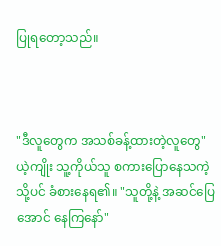ပြုရတော့သည်။



"ဒီလူတွေက အသစ်ခန့်ထားတဲ့လူတွေ" ယဲ့ကျိုး သူ့ကိုယ်သူ စကားပြောနေသကဲ့သို့ပင် ခံစားနေရ၏။ "သူတို့နဲ့ အဆင်ပြေအောင် နေကြနော်"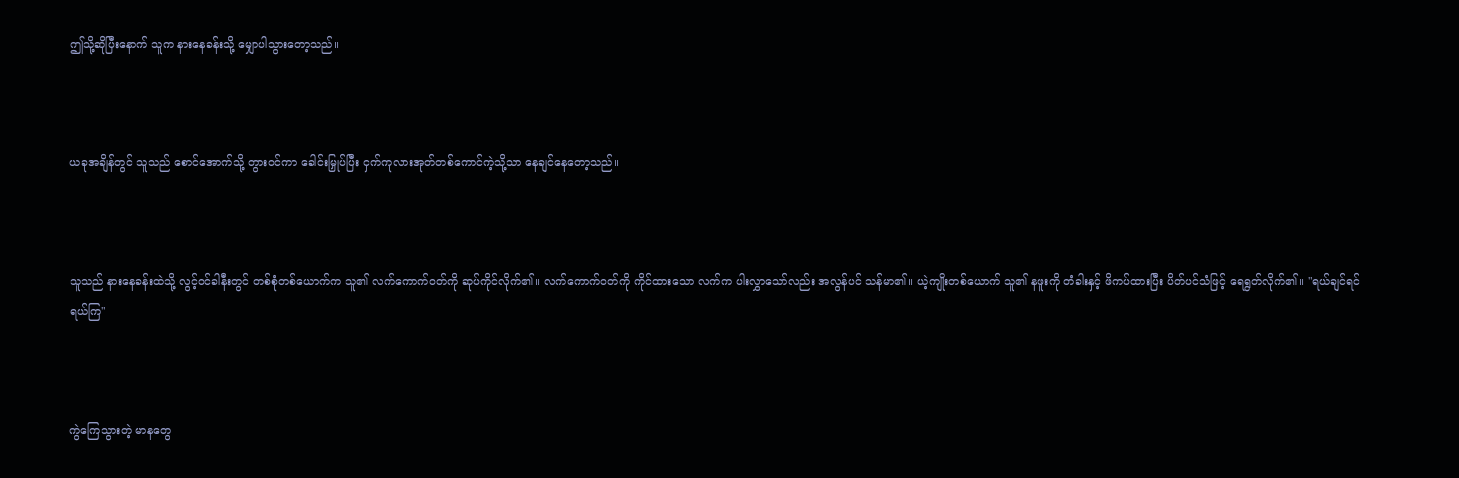ဤသို့ဆိုပြီးနောက် သူက နားနေခန်းသို့ မျှောပါသွားတော့သည်။



ယခုအချိန်တွင် သူသည် စောင်အောက်သို့ တွားဝင်ကာ ခေါင်းမြှုပ်ပြီး ငှက်ကုလားအုတ်တစ်ကောင်ကဲ့သို့သာ နေချင်နေတော့သည်။



သူသည် နားနေခန်းထဲသို့ လွင့်ဝင်ခါနီးတွင် တစ်စုံတစ်ယောက်က သူ၏ လက်ကောက်ဝတ်ကို ဆုပ်ကိုင်လိုက်၏။ လက်ကောက်ဝတ်ကို ကိုင်ထားသော လက်က ပါးလွှာသော်လည်း အလွန်ပင် သန်မာ၏။ ယဲ့ကျိုးတစ်ယောက် သူ၏ နဖူးကို တံခါးနှင့် ဖိကပ်ထားပြီး ပိတ်ပင်သံဖြင့် ရေရွတ်လိုက်၏။ "ရယ်ချင်ရင် ရယ်ကြ"



ကွဲကြေသွားတဲ့ မာနတွေ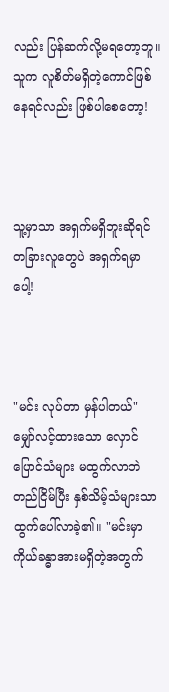လည်း ပြန်ဆက်လို့မရတော့ဘူ။ သူက လူစိတ်မရှိတဲ့ကောင်ဖြစ်နေရင်လည်း ဖြစ်ပါစေတော့!



သူ့မှာသာ အရှက်မရှိဘူးဆိုရင် တခြားလူတွေပဲ အရှက်ရမှာပေါ့!



"မင်း လုပ်တာ မှန်ပါတယ်" မျှော်လင့်ထားသော လှောင်ပြောင်သံများ မထွက်လာဘဲ တည်ငြိမ်ပြီး နှစ်သိမ့်သံများသာ ထွက်ပေါ်လာခဲ့၏။ "မင်းမှာ ကိုယ်ခန္ဓာအားမရှိတဲ့အတွက်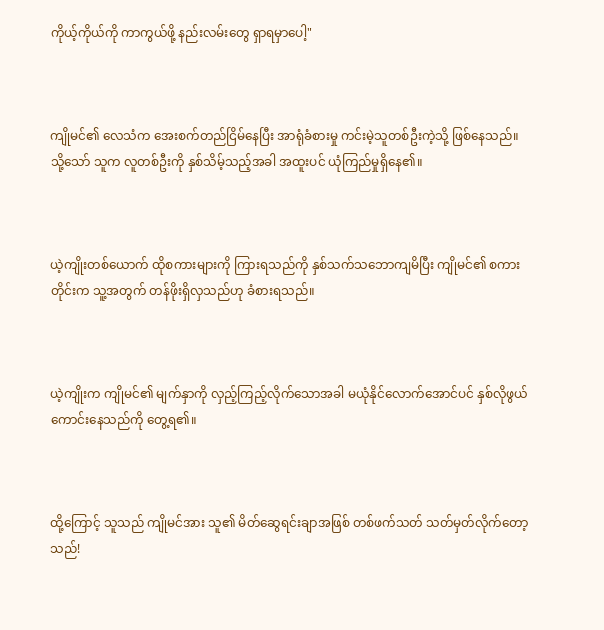ကိုယ့်ကိုယ်ကို ကာကွယ်ဖို့ နည်းလမ်းတွေ ရှာရမှာပေါ့"



ကျိုမင်၏ လေသံက အေးစက်တည်ငြိမ်နေပြီး အာရုံခံစားမှု ကင်းမဲ့သူတစ်ဦးကဲ့သို့ ဖြစ်နေသည်။ သို့သော် သူက လူတစ်ဦးကို နှစ်သိမ့်သည့်အခါ အထူးပင် ယုံကြည်မှုရှိနေ၏။



ယဲ့ကျိုးတစ်ယောက် ထိုစကားများကို ကြားရသည်ကို နှစ်သက်သဘောကျမိပြီး ကျိုမင်၏ စကားတိုင်းက သူ့အတွက် တန်ဖိုးရှိလှသည်ဟု ခံစားရသည်။



ယဲ့ကျိုးက ကျိုမင်၏ မျက်နှာကို လှည့်ကြည့်လိုက်သောအခါ မယုံနိုင်လောက်အောင်ပင် နှစ်လိုဖွယ်ကောင်းနေသည်ကို တွေ့ရ၏။



ထို့ကြောင့် သူသည် ကျိုမင်အား သူ၏ မိတ်ဆွေရင်းချာအဖြစ် တစ်ဖက်သတ် သတ်မှတ်လိုက်တော့သည်!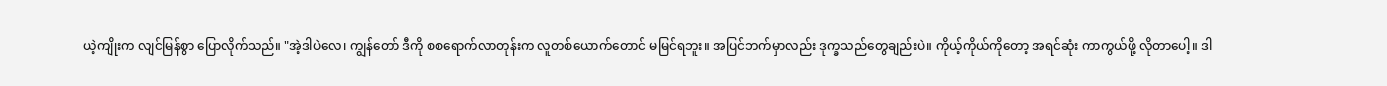ယဲ့ကျိုးက လျင်မြန်စွာ ပြောလိုက်သည်။ "အဲ့ဒါပဲလေ၊ ကျွန်တော် ဒီကို စစရောက်လာတုန်းက လူတစ်ယောက်တောင် မမြင်ရဘူး။ အပြင်ဘက်မှာလည်း ဒုက္ခသည်တွေချည်းပဲ။ ကိုယ့်ကိုယ်ကိုတော့ အရင်ဆုံး ကာကွယ်ဖို့ လိုတာပေါ့။ ဒါ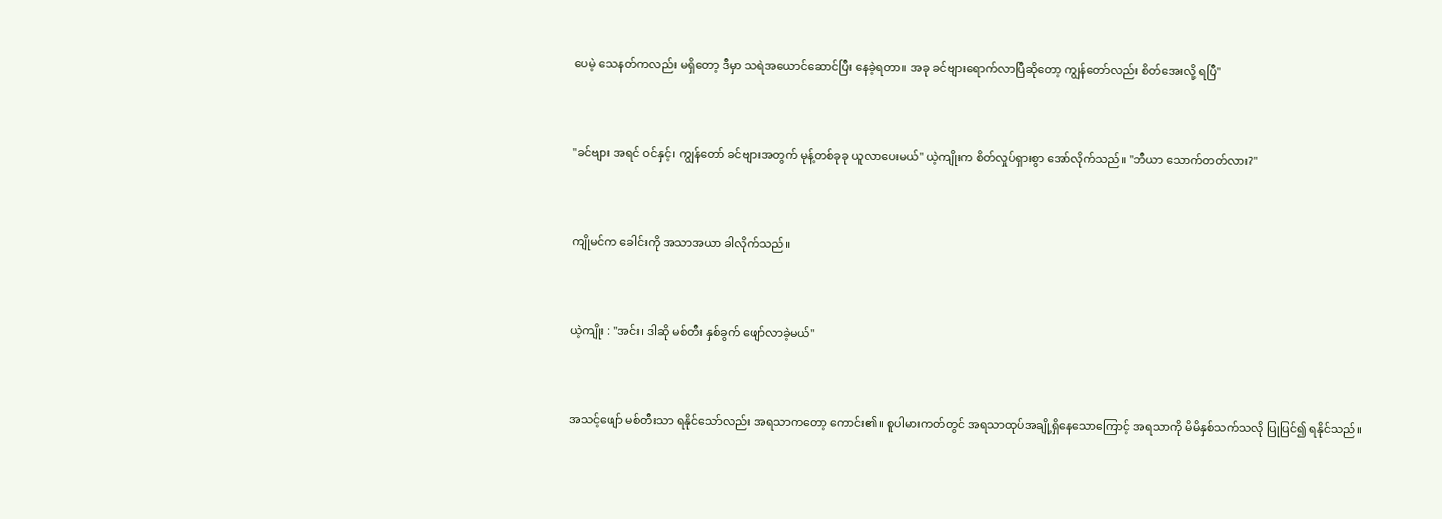ပေမဲ့ သေနတ်ကလည်း မရှိတော့ ဒီမှာ သရဲအယောင်ဆောင်ပြီး နေခဲ့ရတာ။ အခု ခင်ဗျားရောက်လာပြီဆိုတော့ ကျွန်တော်လည်း စိတ်အေးလို့ ရပြီ"



"ခင်ဗျား အရင် ဝင်နှင့်၊ ကျွန်တော် ခင်ဗျားအတွက် မုန့်တစ်ခုခု ယူလာပေးမယ်" ယဲ့ကျိုးက စိတ်လှုပ်ရှားစွာ အော်လိုက်သည်။ "ဘီယာ သောက်တတ်လား?"



ကျိုမင်က ခေါင်းကို အသာအယာ ခါလိုက်သည်။



ယဲ့ကျိုး : "အင်း၊ ဒါဆို မစ်တီး နှစ်ခွက် ဖျော်လာခဲ့မယ်"



အသင့်ဖျော် မစ်တီးသာ ရနိုင်သော်လည်း အရသာကတော့ ကောင်း၏။ စူပါမားကတ်တွင် အရသာထုပ်အချို့ရှိနေသောကြောင့် အရသာကို မိမိနှစ်သက်သလို ပြုပြင်၍ ရနိုင်သည်။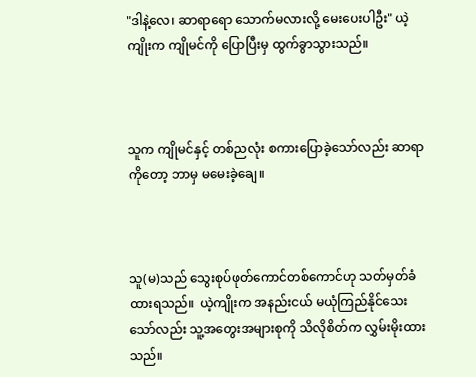"ဒါနဲ့လေ၊ ဆာရာရော သောက်မလားလို့ မေးပေးပါဦး" ယဲ့ကျိုးက ကျိုမင်ကို ပြောပြီးမှ ထွက်ခွာသွားသည်။



သူက ကျိုမင်နှင့် တစ်ညလုံး စကားပြောခဲ့သော်လည်း ဆာရာကိုတော့ ဘာမှ မမေးခဲ့ချေ။



သူ(မ)သည် သွေးစုပ်ဖုတ်ကောင်တစ်ကောင်ဟု သတ်မှတ်ခံထားရသည်။  ယဲ့ကျိုးက အနည်းငယ် မယုံကြည်နိုင်သေးသော်လည်း သူ့အတွေးအများစုကို သိလိုစိတ်က လွှမ်းမိုးထားသည်။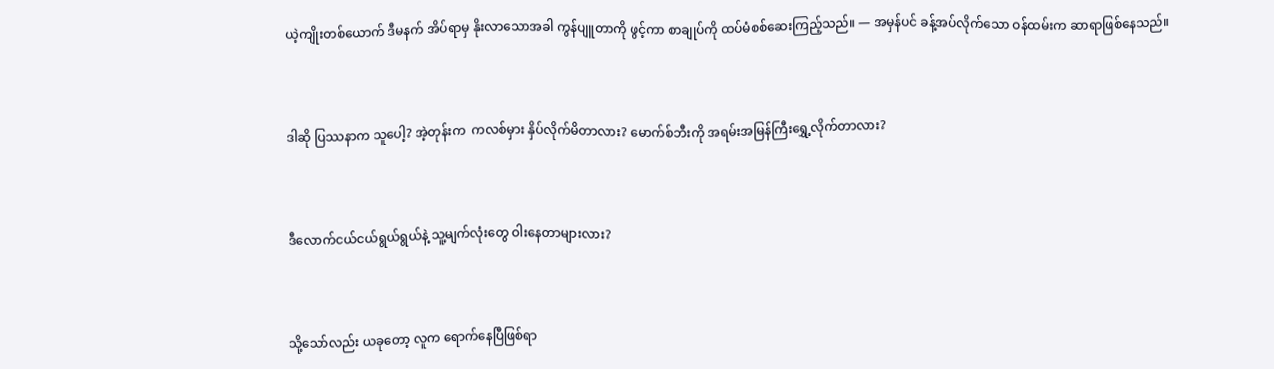ယဲ့ကျိုးတစ်ယောက် ဒီမနက် အိပ်ရာမှ နိုးလာသောအခါ ကွန်ပျူတာကို ဖွင့်ကာ စာချုပ်ကို ထပ်မံစစ်ဆေးကြည့်သည်။ — အမှန်ပင် ခန့်အပ်လိုက်‌သော ဝန်ထမ်းက ဆာရာဖြစ်နေသည်။



ဒါဆို ပြဿနာက သူပေါ့? အဲ့တုန်းက  ကလစ်မှား နှိပ်လိုက်မိတာလား? မောက်စ်ဘီးကို အရမ်းအမြန်ကြီးရွှေ့လိုက်တာလား?



ဒီလောက်ငယ်ငယ်ရွယ်ရွယ်နဲ့ သူ့မျက်လုံးတွေ ဝါးနေတာများလား?



သို့သော်လည်း ယခုတော့ လူက ရောက်နေပြီဖြစ်ရာ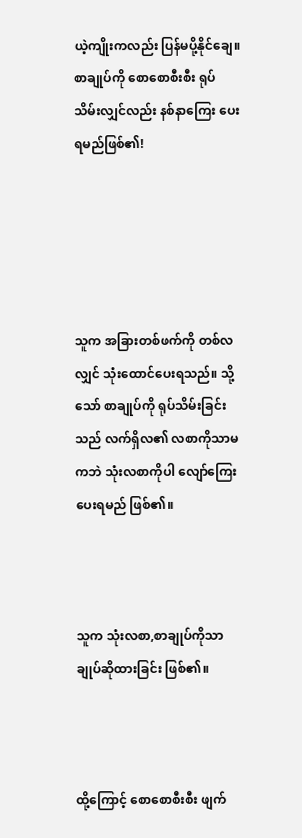ယဲ့ကျိုးကလည်း ပြန်မပို့နိုင်ချေ။ စာချုပ်ကို စောစောစီးစီး ရုပ်သိမ်းလျှင်လည်း နစ်နာကြေး ပေးရမည်ဖြစ်၏!





သူက အခြားတစ်ဖက်ကို တစ်လလျှင် သုံးထောင်ပေးရသည်။ သို့သော် စာချုပ်ကို ရုပ်သိမ်းခြင်းသည် လက်ရှိလ၏ လစာကိုသာမကဘဲ သုံးလစာကိုပါ လျော်ကြေးပေးရမည် ဖြစ်၏။



သူက သုံးလစာ,စာချုပ်ကိုသာ ချုပ်ဆိုထားခြင်း ဖြစ်၏။



ထို့ကြောင့် စောစောစီးစီး ဖျက်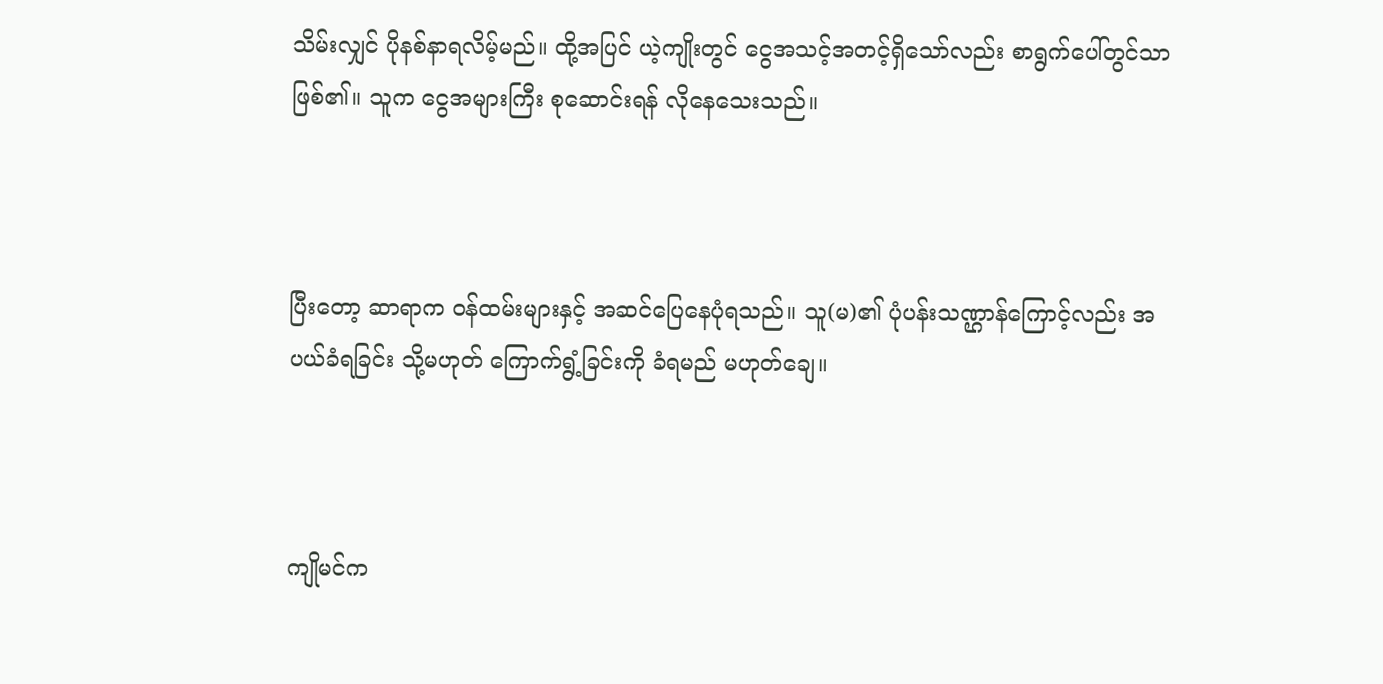သိမ်းလျှင် ပိုနစ်နာရလိမ့်မည်။ ထို့အပြင် ယဲ့ကျိုးတွင် ငွေအသင့်အတင့်ရှိသော်လည်း စာရွက်ပေါ်တွင်သာ ဖြစ်၏။ သူက ငွေအများကြီး စုဆောင်းရန် လိုနေသေးသည်။



ပြီးတော့ ဆာရာက ဝန်ထမ်းများနှင့် အဆင်ပြေနေပုံရသည်။ သူ(မ)၏ ပုံပန်းသဏ္ဌာန်ကြောင့်လည်း အပယ်ခံရခြင်း သို့မဟုတ် ကြောက်ရွံ့ခြင်းကို ခံရမည် မဟုတ်ချေ။



ကျိုမင်က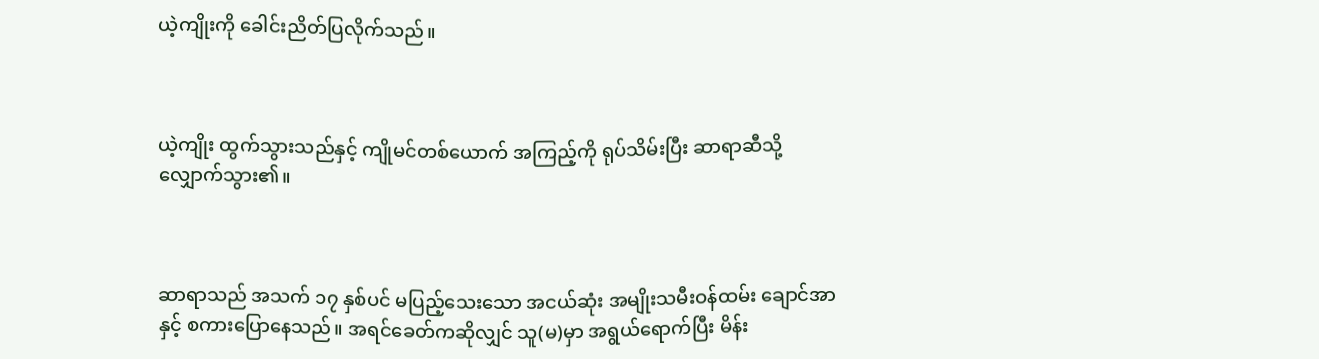ယဲ့ကျိုးကို ခေါင်းညိတ်ပြလိုက်သည်။



ယဲ့ကျိုး ထွက်သွားသည်နှင့် ကျိုမင်တစ်ယောက် အကြည့်ကို ရုပ်သိမ်းပြီး ဆာရာဆီသို့ လျှောက်သွား၏။



ဆာရာသည် အသက် ၁၇ နှစ်ပင် မပြည့်သေးသော အငယ်ဆုံး အမျိုးသမီးဝန်ထမ်း ချောင်အာနှင့် စကားပြောနေသည်။ အရင်ခေတ်ကဆိုလျှင် သူ(မ)မှာ အရွယ်ရောက်ပြီး‌ မိန်း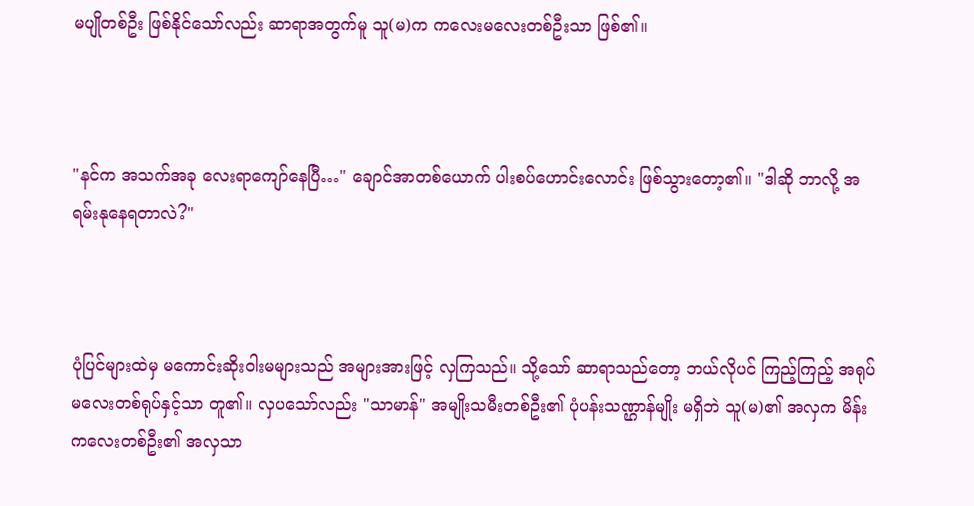မပျိုတစ်ဦး ဖြစ်နိုင်သော်လည်း ဆာရာအတွက်မူ သူ(မ)က ကလေးမလေးတစ်ဦးသာ ဖြစ်၏။



"နင်က အသက်အခု လေးရာကျော်နေပြီ…" ချောင်အာတစ်ယောက် ပါးစပ်ဟောင်းလောင်း ဖြစ်သွားတော့၏။ "ဒါဆို ဘာလို့ အရမ်းနုနေရတာလဲ?"



ပုံပြင်များထဲမှ မကောင်းဆိုးဝါးမများသည် အများအားဖြင့် လှကြသည်။ သို့သော် ဆာရာသည်တော့ ဘယ်လိုပင် ကြည့်ကြည့် အရုပ်မလေးတစ်ရုပ်နှင့်သာ တူ၏။ လှပသော်လည်း "သာမာန်" အမျိုးသမီးတစ်ဦး၏ ပုံပန်းသဏ္ဌာန်မျိုး မရှိဘဲ သူ(မ)၏ အလှက မိန်းကလေးတစ်ဦး၏ အလှသာ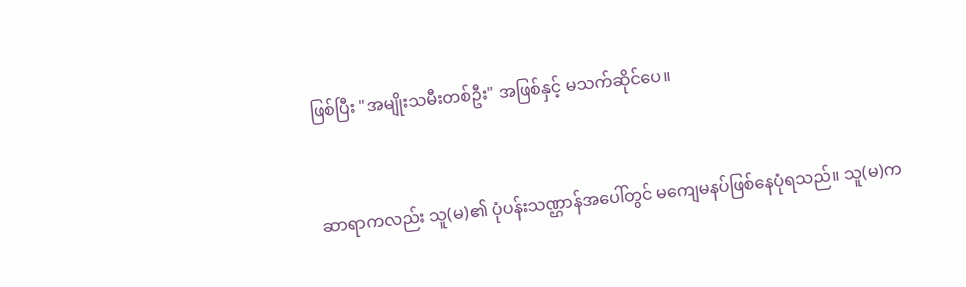ဖြစ်ပြီး "အမျိုးသမီးတစ်ဦး" အဖြစ်နှင့် မသက်ဆိုင်ပေ။



ဆာရာကလည်း သူ(မ)၏ ပုံပန်းသဏ္ဌာန်အပေါ်တွင် မကျေမနပ်ဖြစ်နေပုံရသည်။ သူ(မ)က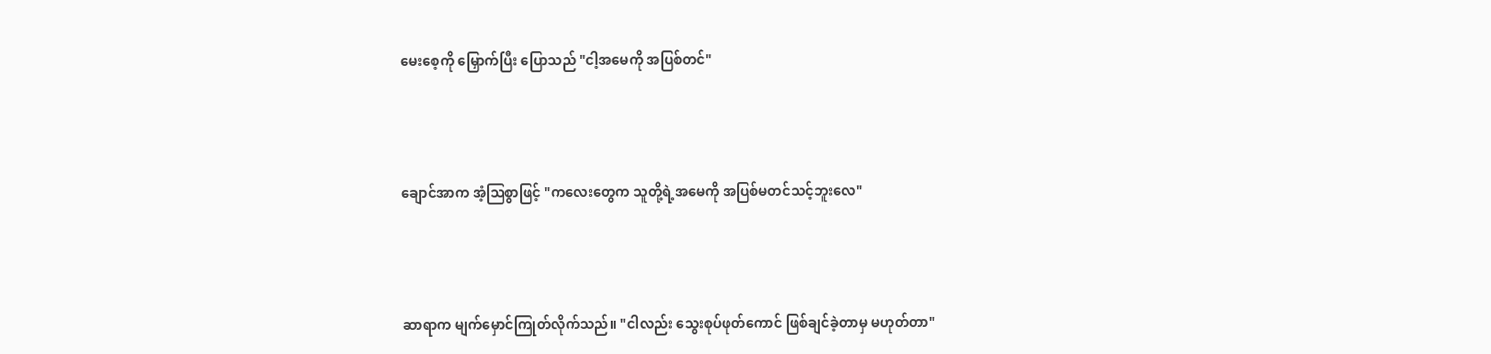မေးစေ့ကို မြှောက်ပြီး ပြောသည် "ငါ့အမေကို အပြစ်တင်"



ချောင်အာက အံ့ဩစွာဖြင့် "ကလေးတွေက သူတို့ရဲ့အမေကို အပြစ်မတင်သင့်ဘူးလေ"



ဆာရာက မျက်မှောင်ကြုတ်လိုက်သည်။ "ငါလည်း သွေးစုပ်ဖုတ်ကောင် ဖြစ်ချင်ခဲ့တာမှ မဟုတ်တာ"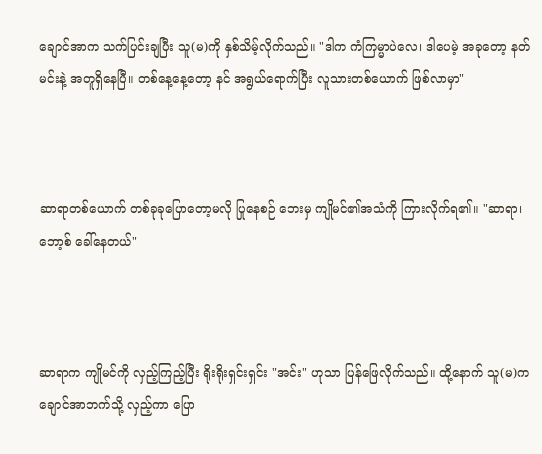ချောင်အာက သက်ပြင်းချပြီး သူ(မ)ကို နှစ်သိမ့်လိုက်သည်။ "ဒါက ကံကြမ္မာပဲလေ၊ ဒါပေမဲ့ အခုတော့ နတ်မင်းနဲ့ အတူရှိနေပြီ။ တစ်နေ့နေ့တော့ နင် အရွယ်ရောက်ပြီး လူသားတစ်ယောက် ဖြစ်လာမှာ"



ဆာရာတစ်ယောက် တစ်ခုခုပြောတော့မလို ပြုနေစဉ် ဘေးမှ ကျိုမင်၏အသံကို ကြားလိုက်ရ၏။ "ဆာရာ၊ ဘော့စ် ခေါ်နေတယ်"



ဆာရာက ကျိုမင်ကို လှည့်ကြည့်ပြီး ရိုးရိုးရှင်းရှင်း "အင်း" ဟုသာ ပြန်ဖြေလိုက်သည်။ ထို့နောက် သူ(မ)က ချောင်အာဘက်သို့ လှည့်ကာ ပြော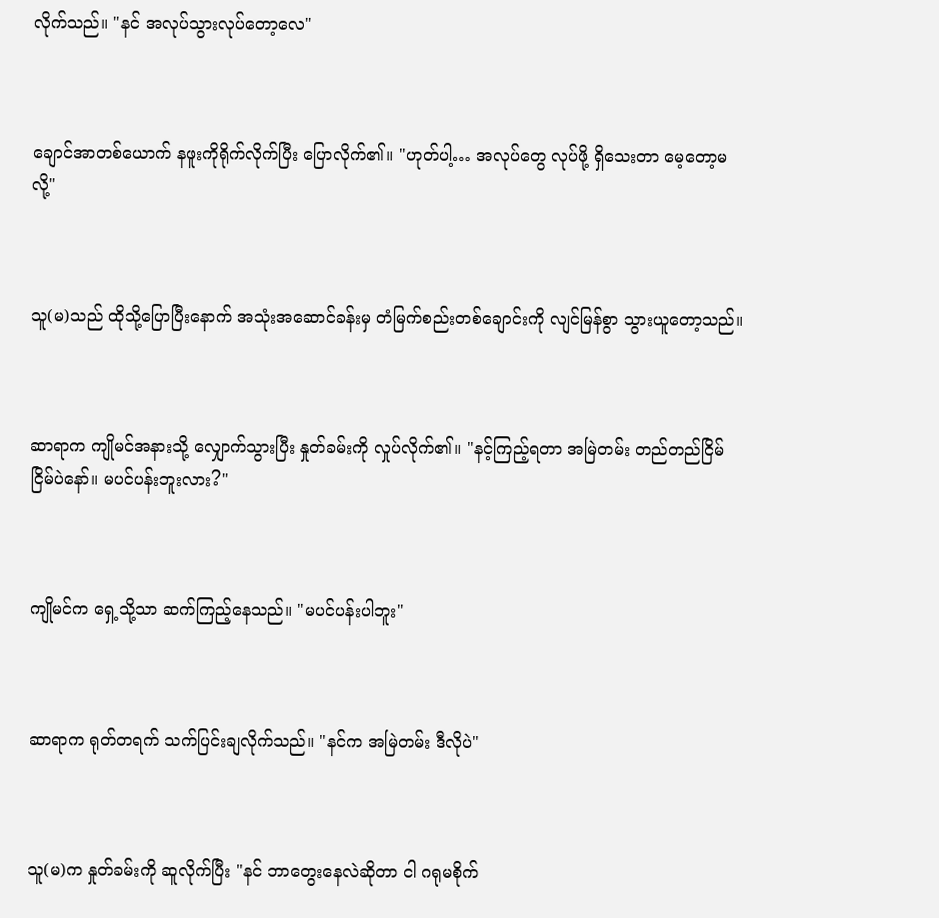လိုက်သည်။ "နင် အလုပ်သွားလုပ်တော့လေ"



ချောင်အာတစ်ယောက် နဖူးကိုရိုက်လိုက်ပြီး ပြောလိုက်၏။ "ဟုတ်ပါ့… အလုပ်တွေ လုပ်ဖို့ ရှိသေးတာ မေ့တော့မလို့"



သူ(မ)သည် ထိုသို့ပြောပြီးနောက် အသုံးအဆောင်ခန်းမှ တံမြက်စည်းတစ်ချောင်းကို လျင်မြန်စွာ သွားယူတော့သည်။



ဆာရာက ကျိုမင်အနားသို့ လျှောက်သွားပြီး နှုတ်ခမ်းကို လှုပ်လိုက်၏။ "နင့်ကြည့်ရတာ အမြဲတမ်း တည်တည်ငြိမ်ငြိမ်ပဲနော်။ မပင်ပန်းဘူးလား?"



ကျိုမင်က ရှေ့သို့သာ ဆက်ကြည့်နေသည်။ "မပင်ပန်းပါဘူး"



ဆာရာက ရုတ်တရက် သက်ပြင်းချလိုက်သည်။ "နင်က အမြဲတမ်း ဒီလိုပဲ"



သူ(မ)က နှုတ်ခမ်းကို ဆူလိုက်ပြီး "နင် ဘာတွေးနေလဲဆိုတာ ငါ ဂရုမစိုက်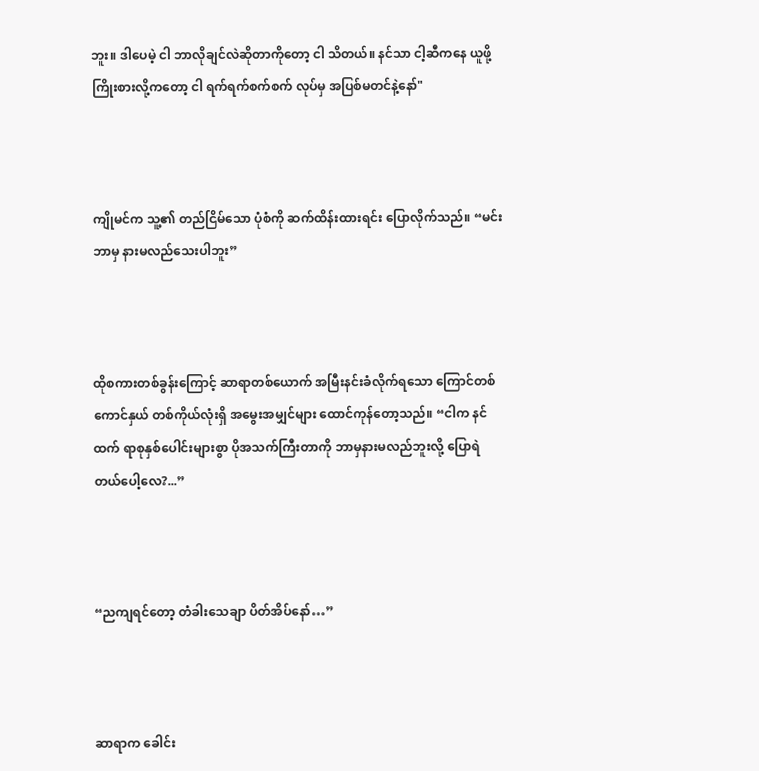ဘူး။ ဒါပေမဲ့ ငါ ဘာလိုချင်လဲဆိုတာကိုတော့ ငါ သိတယ်။ နင်သာ ငါ့ဆီကနေ ယူဖို့ ကြိုးစားလို့ကတော့ ငါ ရက်ရက်စက်စက် လုပ်မှ အပြစ်မတင်နဲ့နော်"



ကျိုမင်က သူ့၏ တည်ငြိမ်သော ပုံစံကို ဆက်ထိန်းထားရင်း ပြောလိုက်သည်။ “မင်း ဘာမှ နားမလည်သေးပါဘူး”



ထိုစကားတစ်ခွန်းကြောင့် ဆာရာတစ်ယောက် အမြီးနင်းခံလိုက်ရသော ကြောင်တစ်ကောင်နှယ် တစ်ကိုယ်လုံးရှိ အမွေးအမျှင်များ ထောင်ကုန်တော့သည်။ “ငါက နင်ထက် ရာစုနှစ်ပေါင်းများစွာ ပိုအသက်ကြီးတာကို ဘာမှနားမလည်ဘူးလို့ ပြောရဲတယ်ပေါ့လေ?...”



“ညကျရင်တော့ တံခါးသေချာ ပိတ်အိပ်နော်…”



ဆာရာက ခေါင်း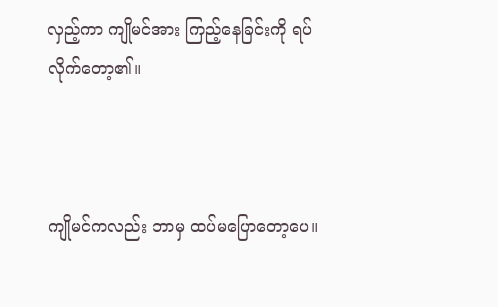လှည့်ကာ ကျိုမင်အား ကြည့်နေခြင်းကို ရပ်လိုက်တော့၏။



ကျိုမင်ကလည်း ဘာမှ ထပ်မပြောတော့ပေ။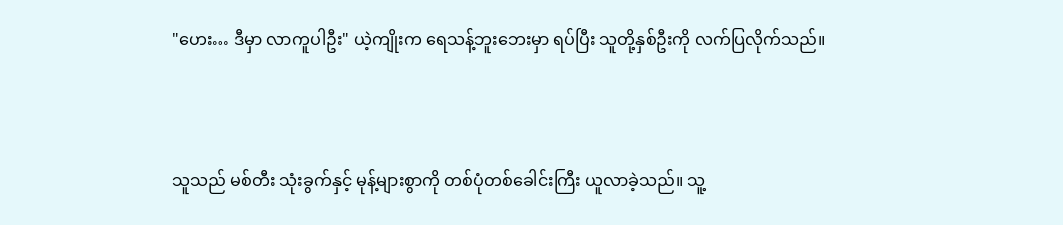"ဟေး… ဒီမှာ လာကူပါဦး" ယဲ့ကျိုးက ရေသန့်ဘူးဘေးမှာ ရပ်ပြီး သူတို့နှစ်ဦးကို လက်ပြလိုက်သည်။



သူသည် မစ်တီး သုံးခွက်နှင့် မုန့်များစွာကို တစ်ပုံတစ်ခေါင်းကြီး ယူလာခဲ့သည်။ သူ့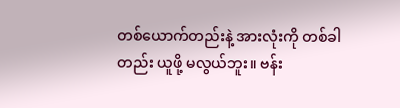တစ်ယောက်တည်းနဲ့ အားလုံးကို တစ်ခါတည်း ယူဖို့ မလွယ်ဘူး။ ဗန်း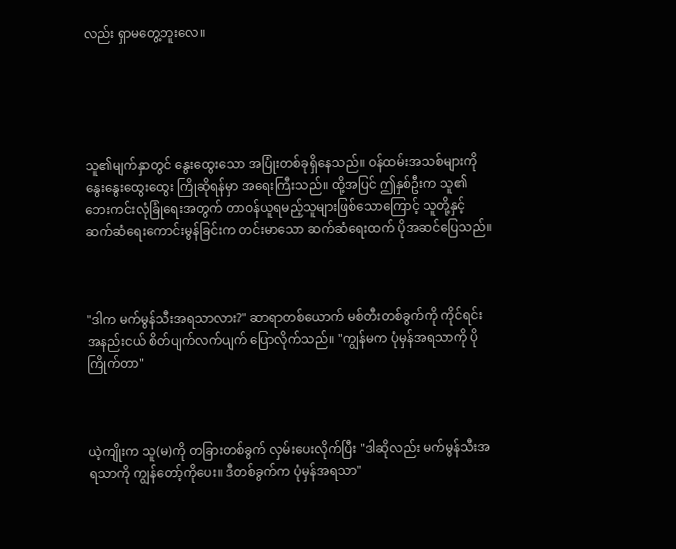လည်း ရှာမတွေ့ဘူးလေ။





သူ၏မျက်နှာတွင် နွေးထွေးသော အပြုံးတစ်ခုရှိနေသည်။ ဝန်ထမ်းအသစ်များကို နွေးနွေးထွေးထွေး ကြိုဆိုရန်မှာ အရေးကြီးသည်။ ထို့အပြင် ဤနှစ်ဦးက သူ၏ ဘေးကင်းလုံခြုံရေးအတွက် တာဝန်ယူရမည့်သူများဖြစ်သောကြောင့် သူတို့နှင့် ဆက်ဆံရေးကောင်းမွန်ခြင်းက တင်းမာသော ဆက်ဆံရေးထက် ပိုအဆင်ပြေသည်။



"ဒါက မက်မွန်သီးအရသာလား?" ဆာရာတစ်ယောက် မစ်တီးတစ်ခွက်ကို ကိုင်ရင်း အနည်းငယ် စိတ်ပျက်လက်ပျက် ပြောလိုက်သည်။ "ကျွန်မက ပုံမှန်အရသာကို ပိုကြိုက်တာ"



ယဲ့ကျိုးက သူ(မ)ကို တခြားတစ်ခွက် လှမ်းပေးလိုက်ပြီး "ဒါဆိုလည်း မက်မွန်သီးအရသာကို ကျွန်တော့်ကိုပေး။ ဒီတစ်ခွက်က ပုံမှန်အရသာ"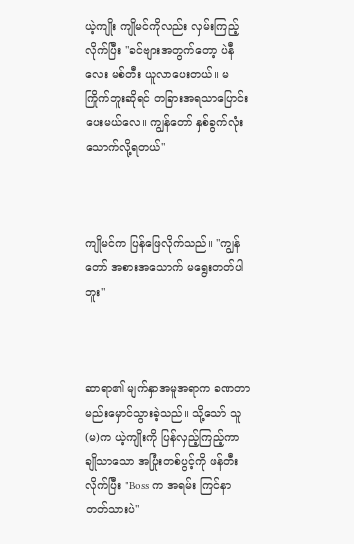ယဲ့ကျိုး ကျိုမင်ကိုလည်း လှမ်းကြည့်လိုက်ပြီး "ခင်ဗျားအတွက်တော့ ပဲနီလေး မစ်တီး ယူလာပေးတယ်။ မကြိုက်ဘူးဆိုရင် တခြားအရသာပြောင်းပေးမယ်လေ။ ကျွန်တော် နှစ်ခွက်လုံး သောက်လို့ရတယ်"



ကျိုမင်က ပြန်ဖြေလိုက်သည်။ "ကျွန်တော် အစားအသောက် မရွေးတတ်ပါဘူး"



ဆာရာ၏ မျက်နှာအမူအရာက ခဏတာ မည်းမှောင်သွားခဲ့သည်။ သို့သော် သူ(မ)က ယဲ့ကျိုးကို ပြန်လှည့်ကြည့်ကာ ချိုသာသော အပြုံးတစ်ပွင့်ကို ဖန်တီးလိုက်ပြီး "Boss က အရမ်း ကြင်နာတတ်သားပဲ"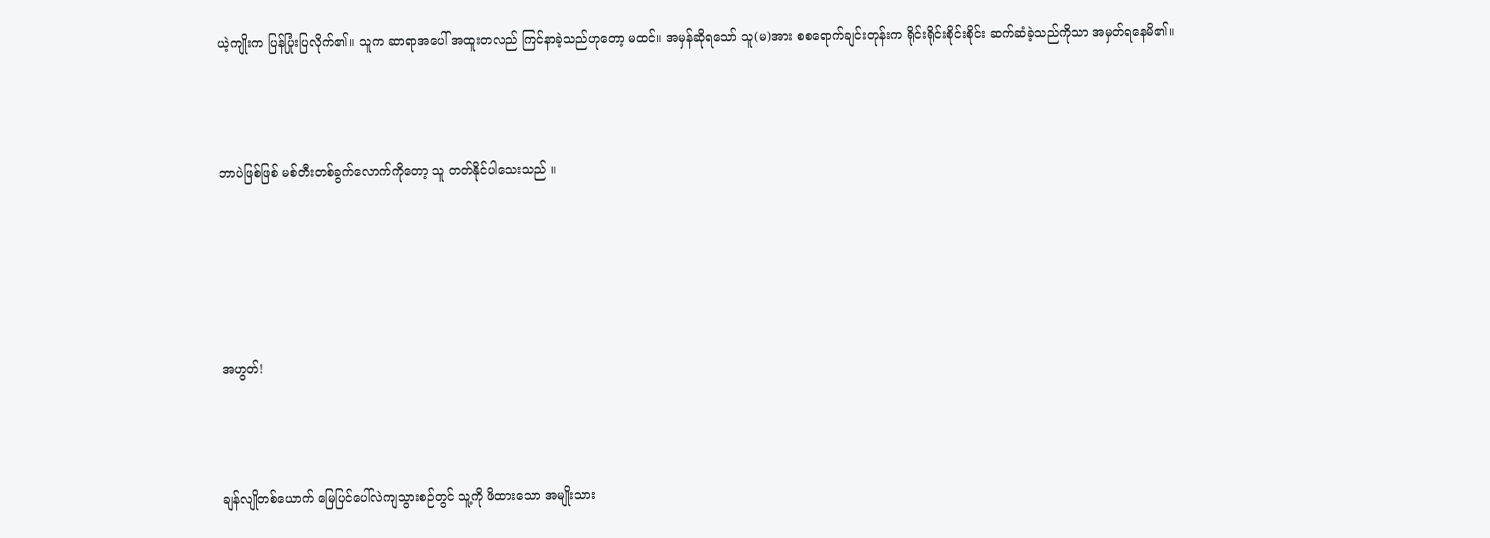ယဲ့ကျိုးက ပြန်ပြုံးပြလိုက်၏။ သူက ဆာရာအပေါ် အထူးတလည် ကြင်နာခဲ့သည်ဟုတော့ မထင်။ အမှန်ဆိုရသော် သူ(မ)အား စစရောက်ချင်းတုန်းက ရိုင်းရိုင်းစိုင်းစိုင်း ဆက်ဆံခဲ့သည်ကိုသာ အမှတ်ရနေမိ၏။



ဘာပဲဖြစ်ဖြစ် မစ်တီးတစ်ခွက်လောက်ကိုတော့ သူ တတ်နိုင်ပါသေးသည် ။





အဟွတ်!



ချန်လျိုတစ်ယောက် မြေပြင်ပေါ်လဲကျသွားစဉ်တွင် သူ့ကို ဖိထားသော အမျိုးသား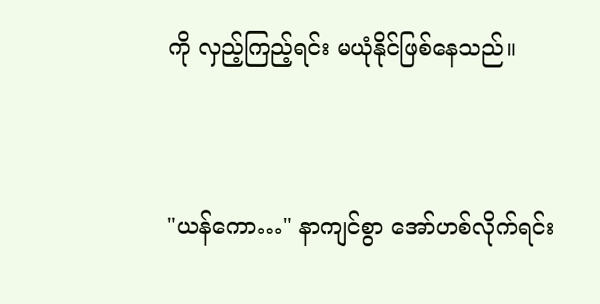ကို လှည့်ကြည့်ရင်း မယုံနိုင်ဖြစ်နေသည်။



"ယန်ကော…" နာကျင်စွာ အော်ဟစ်လိုက်ရင်း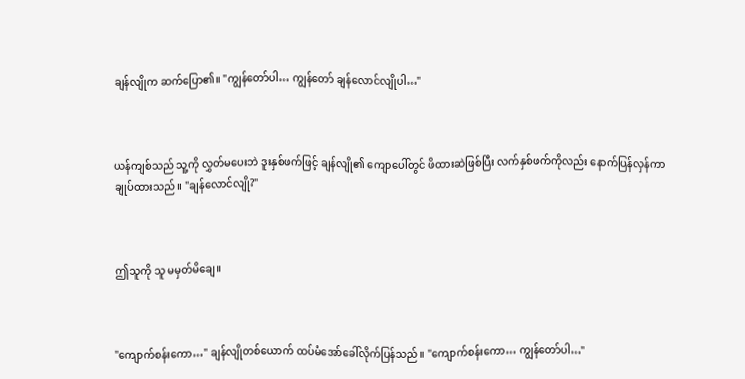ချန်လျိုက ဆက်ပြော၏။ "ကျွန်တော်ပါ… ကျွန်တော် ချန်လောင်လျိုပါ…"



ယန်ကျစ်သည် သူ့ကို လွှတ်မပေးဘဲ ဒူးနှစ်ဖက်ဖြင့် ချန်လျို၏ ကျောပေါ်တွင် ဖိထားဆဲဖြစ်ပြီး လက်နှစ်ဖက်ကိုလည်း နောက်ပြန်လှန်ကာ ချုပ်ထားသည်။ "ချန်လောင်လျို?"



ဤသူကို သူ မမှတ်မိချေ။



"ကျောက်စန်းကော…" ချန်လျိုတစ်ယောက် ထပ်မံအော်ခေါ်လိုက်ပြန်သည်။ "ကျောက်စန်းကော… ကျွန်တော်ပါ…"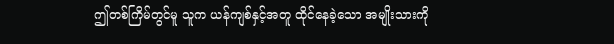ဤတစ်ကြိမ်တွင်မူ သူက ယန်ကျစ်နှင့်အတူ ထိုင်နေခဲ့သော အမျိုးသားကို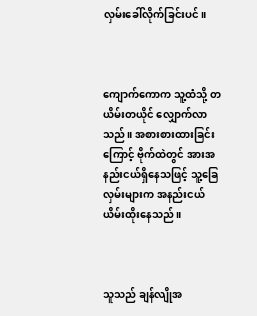လှမ်းခေါ်လိုက်ခြင်းပင်။



ကျောက်ကောက သူ့ထံသို့ တယိမ်းတယိုင် လျှောက်လာသည်။ အစားစားထားခြင်းကြောင့် ဗိုက်ထဲတွင် အားအနည်းငယ်ရှိနေသဖြင့် သူ့ခြေလှမ်းများက အနည်းငယ် ယိမ်းထိုးနေသည်။



သူသည် ချန်လျိုအ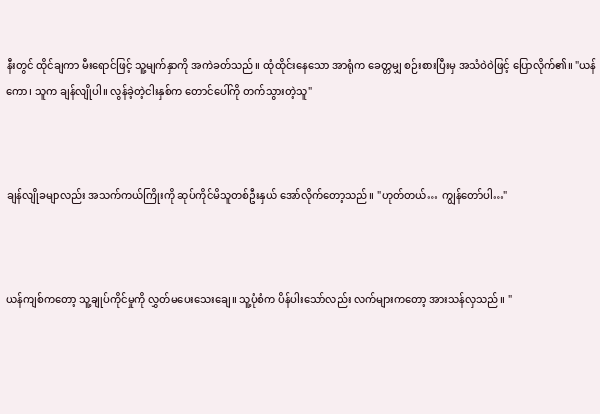နီးတွင် ထိုင်ချကာ မီးရောင်ဖြင့် သူ့မျက်နှာကို အကဲခတ်သည်။ ထုံထိုင်းနေသော အာရုံက ခေတ္တမျှ စဉ်းစားပြီးမှ အသံဝဲဝဲဖြင့် ပြောလိုက်၏။ "ယန်ကော၊ သူက ချန်လျိုပါ။ လွန်ခဲ့တဲ့ငါးနှစ်က တောင်ပေါ်ကို တက်သွားတဲ့သူ"



ချန်လျိုခမျာလည်း အသက်ကယ်ကြိုးကို ဆုပ်ကိုင်မိသူတစ်ဦးနှယ် အော်လိုက်တော့သည်။ "ဟုတ်တယ်… ကျွန်တော်ပါ…"



ယန်ကျစ်ကတော့ သူ့ချုပ်ကိုင်မှုကို လွှတ်မပေးသေးချေ။ သူ့ပုံစံက ပိန်ပါးသော်လည်း လက်များကတော့ အားသန်လှသည်။ "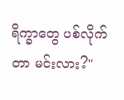ရိက္ခာတွေ ပစ်လိုက်တာ မင်းလား?"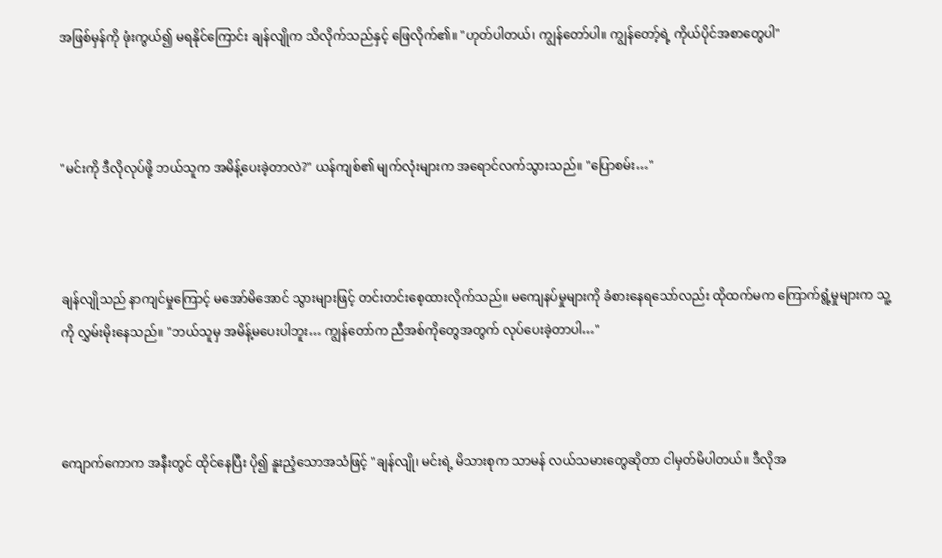အဖြစ်မှန်ကို ဖုံးကွယ်၍ မရနိုင်ကြောင်း ချန်လျိုက သိလိုက်သည်နှင့် ဖြေလိုက်၏။ "ဟုတ်ပါတယ်၊ ကျွန်တော်ပါ။ ကျွန်တော့်ရဲ့ ကိုယ်ပိုင်အစာတွေပါ"



"မင်းကို ဒီလိုလုပ်ဖို့ ဘယ်သူက အမိန့်ပေးခဲ့တာလဲ?" ယန်ကျစ်၏ မျက်လုံးများက အရောင်လက်သွားသည်။ "ပြောစမ်း…"



ချန်လျိုသည် နာကျင်မှုကြောင့် မအော်မိအောင် သွားများဖြင့် တင်းတင်းစေ့ထားလိုက်သည်။ မကျေနပ်မှုများကို ခံစားနေရသော်လည်း ထိုထက်မက ကြောက်ရွံ့မှုများက သူ့ကို လွှမ်းမိုးနေသည်။ "ဘယ်သူမှ အမိန့်မပေးပါဘူး… ကျွန်တော်က ညီအစ်ကိုတွေအတွက် လုပ်ပေးခဲ့တာပါ…"



ကျောက်ကောက အနီးတွင် ထိုင်နေပြီး ပို၍ နူးညံ့သောအသံဖြင့် "ချန်လျို၊ မင်းရဲ့ မိသားစုက သာမန် လယ်သမားတွေဆိုတာ ငါမှတ်မိပါတယ်။ ဒီလိုအ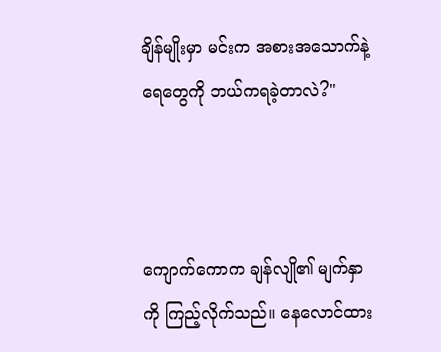ချိန်မျိုးမှာ မင်းက အစားအသောက်နဲ့ ရေတွေကို ဘယ်ကရခဲ့တာလဲ?"



ကျောက်ကောက ချန်လျို၏ မျက်နှာကို ကြည့်လိုက်သည်။ နေလောင်ထား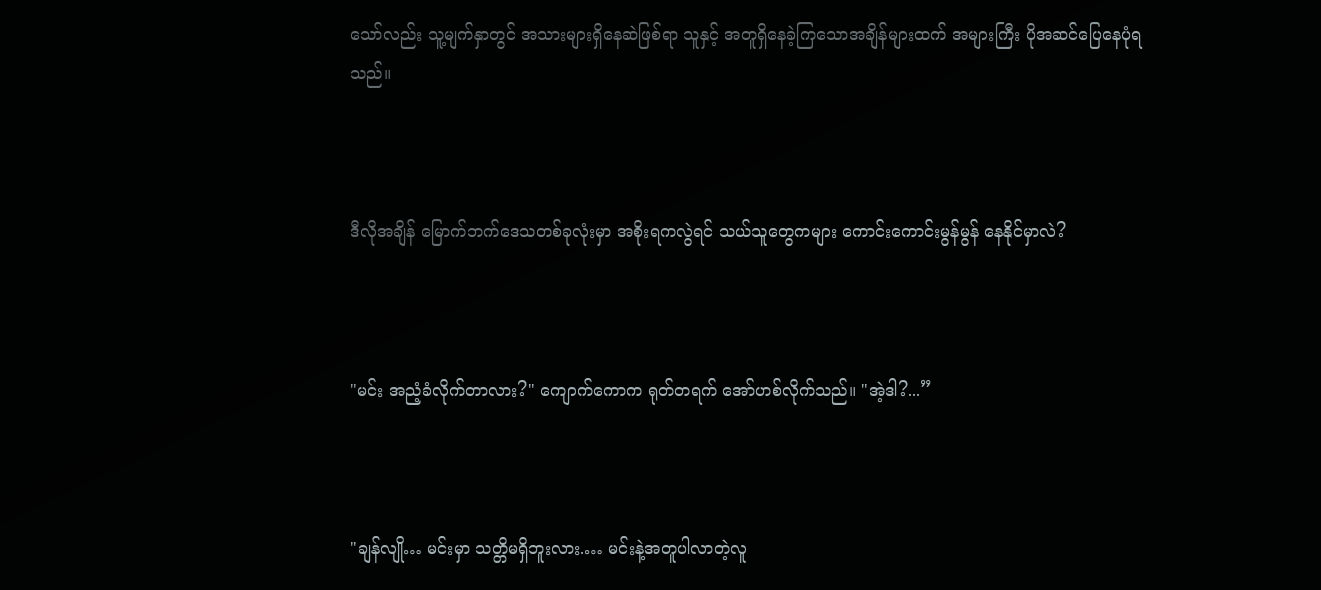သော်လည်း သူ့မျက်နှာတွင် အသားများရှိနေဆဲဖြစ်ရာ သူနှင့် အတူရှိနေခဲ့ကြသောအချိန်များထက် အများကြီး ပိုအဆင်ပြေနေပုံရသည်။



ဒီလိုအချိန် မြောက်ဘက်ဒေသတစ်ခုလုံးမှာ အစိုးရကလွဲရင် သယ်သူတွေကများ ကောင်းကောင်းမွန်မွန် နေနိုင်မှာလဲ?



"မင်း အညံ့ခံလိုက်တာလား?" ကျောက်ကောက ရုတ်တရက် အော်ဟစ်လိုက်သည်။ "အဲ့ဒါ?...”



"ချန်လျို… မင်းမှာ သတ္တိမရှိဘူးလား.… မင်းနဲ့အတူပါလာတဲ့လူ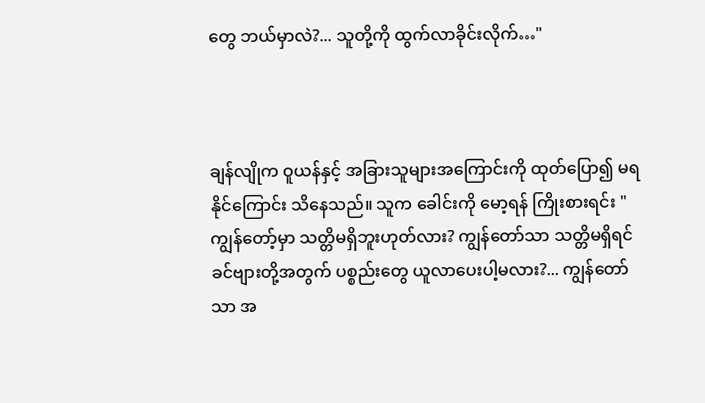တွေ ဘယ်မှာလဲ?... သူတို့ကို ထွက်လာခိုင်းလိုက်…"



ချန်လျိုက ဝူယန်နှင့် အခြားသူများအကြောင်းကို ထုတ်ပြော၍ မရနိုင်ကြောင်း သိနေသည်။ သူက ခေါင်းကို မော့ရန် ကြိုးစားရင်း "ကျွန်တော့်မှာ သတ္တိမရှိဘူးဟုတ်လား? ကျွန်တော်သာ သတ္တိမရှိရင် ခင်ဗျားတို့အတွက် ပစ္စည်းတွေ ယူလာပေးပါ့မလား?... ကျွန်တော်သာ အ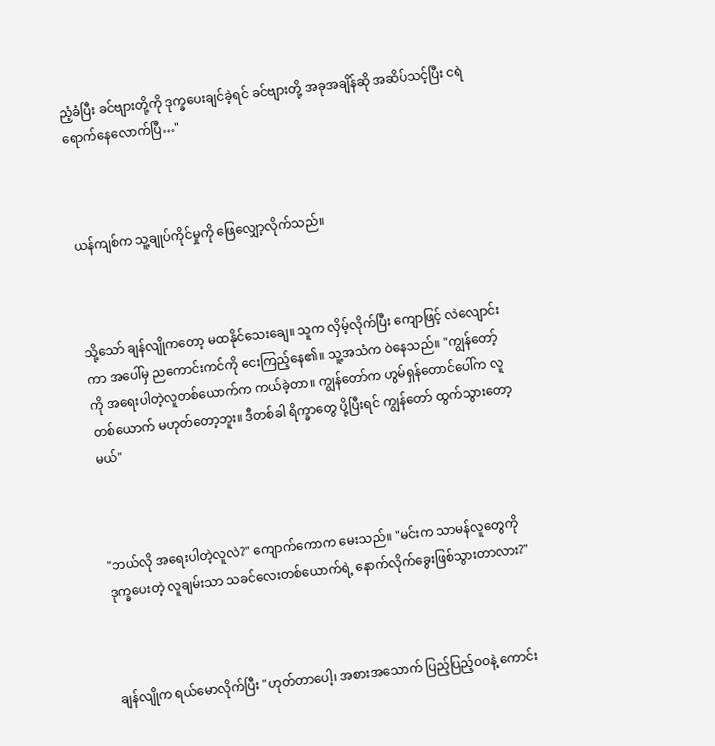ညံ့ခံပြီး ခင်ဗျားတို့ကို ဒုက္ခပေးချင်ခဲ့ရင် ခင်ဗျားတို့ အခုအချိန်ဆို အဆိပ်သင့်ပြီး ငရဲရောက်နေလောက်ပြီ…"



ယန်ကျစ်က သူ့ချုပ်ကိုင်မှုကို ဖြေလျှော့လိုက်သည်။



သို့သော် ချန်လျိုကတော့ မထနိုင်သေးချေ။ သူက လှိမ့်လိုက်ပြီး ကျောဖြင့် လဲလျောင်းကာ အပေါ်မှ ညကောင်းကင်ကို ငေးကြည့်နေ၏။ သူ့အသံက ဝဲနေသည်။ "ကျွန်တော့်ကို အရေးပါတဲ့လူတစ်ယောက်က ကယ်ခဲ့တာ။ ကျွန်တော်က ဟွမ်ရှန်တောင်ပေါ်က လူတစ်ယောက် မဟုတ်တော့ဘူး။ ဒီတစ်ခါ ရိက္ခာတွေ ပို့ပြီးရင် ကျွန်တော် ထွက်သွားတော့မယ်"



"ဘယ်လို အရေးပါတဲ့လူလဲ?" ကျောက်ကောက မေးသည်။ "မင်းက သာမန်လူတွေကို ဒုက္ခပေးတဲ့ လူချမ်းသာ သခင်လေးတစ်ယောက်ရဲ့ နောက်လိုက်ခွေးဖြစ်သွားတာလား?"



ချန်လျိုက ရယ်မောလိုက်ပြီး "ဟုတ်တာပေါ့၊ အစားအသောက် ပြည့်ပြည့်ဝဝနဲ့ ကောင်း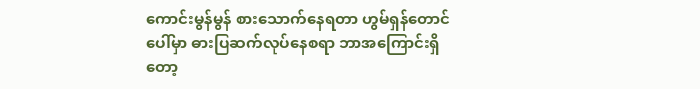ကောင်းမွန်မွန် စားသောက်နေရတာ ဟွမ်ရှန်တောင်ပေါ်မှာ ဓားပြဆက်လုပ်နေစရာ ဘာအကြောင်းရှိတော့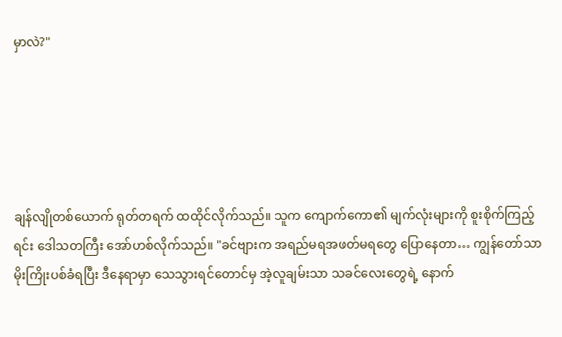မှာလဲ?"





ချန်လျိုတစ်ယောက် ရုတ်တရက် ထထိုင်လိုက်သည်။ သူက ကျောက်ကော၏ မျက်လုံးများကို စူးစိုက်ကြည့်ရင်း ဒေါသတကြီး အော်ဟစ်လိုက်သည်။ "ခင်ဗျားက အရည်မရအဖတ်မရတွေ ပြောနေတာ… ကျွန်တော်သာ မိုးကြိုးပစ်ခံရပြီး ဒီနေရာမှာ သေသွားရင်တောင်မှ အဲ့လူချမ်းသာ သခင်လေးတွေရဲ့ နောက်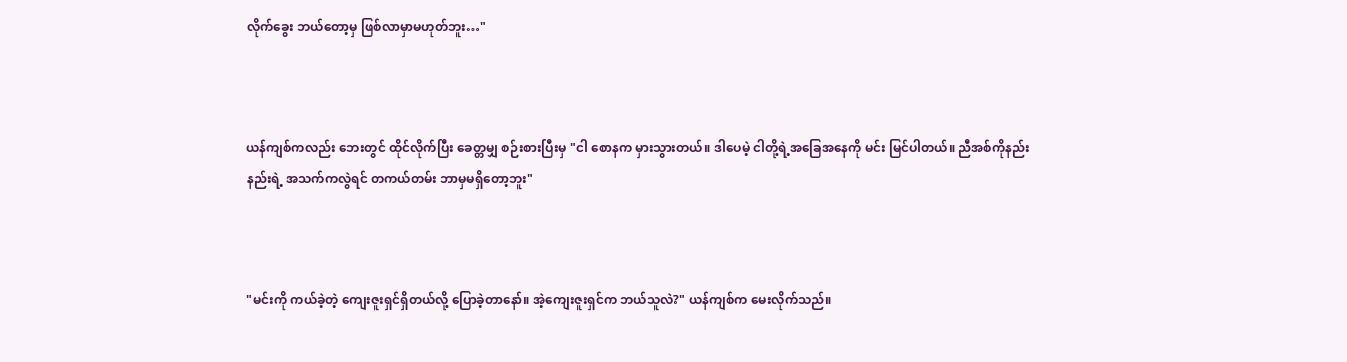လိုက်ခွေး ဘယ်တော့မှ ဖြစ်လာမှာမဟုတ်ဘူး…"



ယန်ကျစ်ကလည်း ဘေးတွင် ထိုင်လိုက်ပြီး ခေတ္တမျှ စဉ်းစားပြီးမှ "ငါ စောနက မှားသွားတယ်။ ဒါပေမဲ့ ငါတို့ရဲ့အခြေအနေကို မင်း မြင်ပါတယ်။ ညီအစ်ကိုနည်းနည်းရဲ့ အသက်ကလွဲရင် တကယ်တမ်း ဘာမှမရှိတော့ဘူး"



"မင်းကို ကယ်ခဲ့တဲ့ ကျေးဇူးရှင်ရှိတယ်လို့ ပြောခဲ့တာနော်။ အဲ့ကျေးဇူးရှင်က ဘယ်သူလဲ?" ယန်ကျစ်က မေးလိုက်သည်။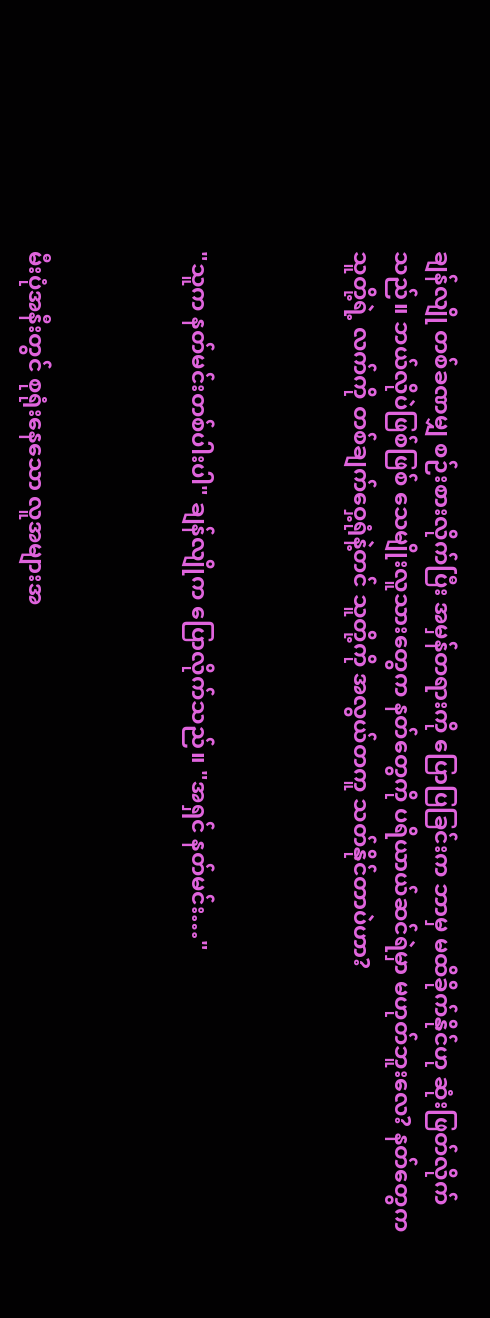ချန်လျို တစ်ခဏမျှ စဉ်းစားလိုက်ပြီး အမှန်တရားကို ပြောပြခြင်းက ဘာမှ မထိခိုက်နိုင်ဟု ဆုံးဖြတ်လိုက်သည်။ ဘယ်လိုပဲဖြစ်ဖြစ် သေမျိုးလူသားတွေက နတ်တွေကို ပရိယာယ်ဆင်ရဲမှာ မဟုတ်ဘူးလေ? နတ်တွေက သူတို့ရဲ့ လက်ကို တစ်ချက်ဝှေ့ရုံနဲ့တင် သူတို့ကို အလွယ်တကူ သတ်နိုင်တာပဲဟာ?



"သူက နတ်မင်းတစ်ပါးပါ" ချန်လျိုက ပြောလိုက်သည်။ "အရှင် နတ်မင်း…"



မီးပုံအနီးတွင် စုရုံးနေသော လူအများအ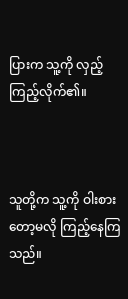ပြားက သူ့ကို လှည့်ကြည့်လိုက်၏။



သူတို့က သူ့ကို ဝါးစားတော့မလို ကြည့်နေကြသည်။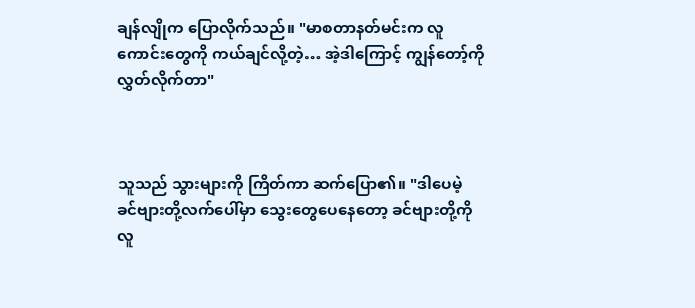ချန်လျိုက ပြောလိုက်သည်။ "မာစတာနတ်မင်းက လူကောင်းတွေကို ကယ်ချင်လို့တဲ့… အဲ့ဒါကြောင့် ကျွန်တော့်ကို လွှတ်လိုက်တာ"



သူသည် သွားများကို ကြိတ်ကာ ဆက်ပြော၏။ "ဒါပေမဲ့ ခင်ဗျားတို့လက်ပေါ်မှာ သွေးတွေပေနေတော့ ခင်ဗျားတို့ကို လူ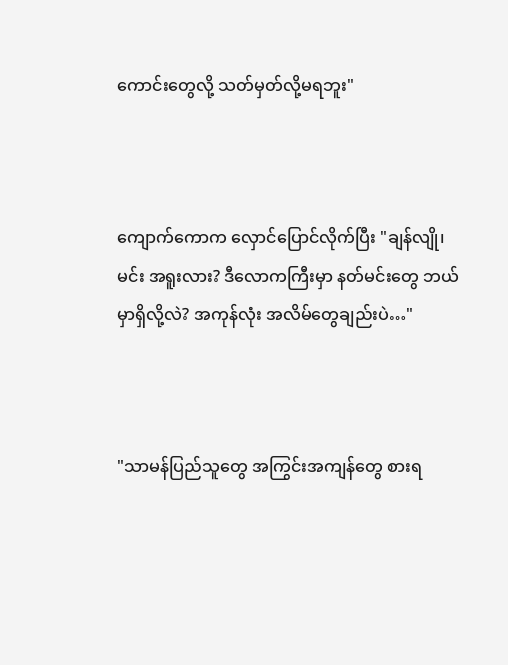ကောင်းတွေလို့ သတ်မှတ်လို့မရဘူး"



ကျောက်ကောက လှောင်ပြောင်လိုက်ပြီး "ချန်လျို၊ မင်း အရူးလား? ဒီလောကကြီးမှာ နတ်မင်းတွေ ဘယ်မှာရှိလို့လဲ? အကုန်လုံး အလိမ်တွေချည်းပဲ…"



"သာမန်ပြည်သူတွေ အကြွင်းအကျန်တွေ စားရ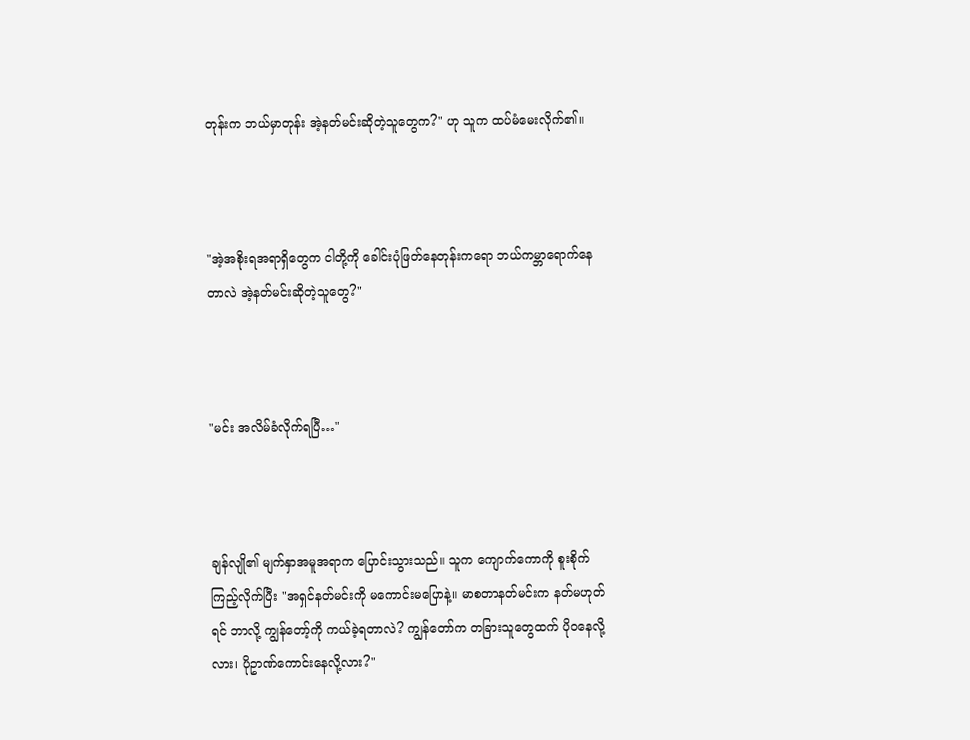တုန်းက ဘယ်မှာတုန်း အဲ့နတ်မင်းဆိုတဲ့သူတွေက?" ဟု သူက ထပ်မံမေးလိုက်၏။



"အဲ့အစိုးရအရာရှိတွေက ငါတို့ကို ခေါင်းပုံဖြတ်နေတုန်းကရော ဘယ်ကမ္ဘာရောက်နေတာလဲ အဲ့နတ်မင်းဆိုတဲ့သူတွေ?"



"မင်း အလိမ်ခံလိုက်ရပြီ…"



ချန်လျို၏ မျက်နှာအမူအရာက ပြောင်းသွားသည်။ သူက ကျောက်ကောကို စူးစိုက်ကြည့်လိုက်ပြီး "အရှင်နတ်မင်းကို မကောင်းမပြောနဲ့။ မာစတာနတ်မင်းက နတ်မဟုတ်ရင် ဘာလို့ ကျွန်တော့်ကို ကယ်ခဲ့ရတာလဲ? ကျွန်တော်က တခြားသူတွေထက် ပိုဝနေလို့လား၊ ပိုဥာဏ်ကောင်းနေလို့လား?"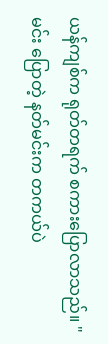ယန်ကျစ်က ရုတ်တရက် စကားပြောလာသည်။ "မင်း ပြောတဲ့ နတ်မင်းက တကယ်ပဲ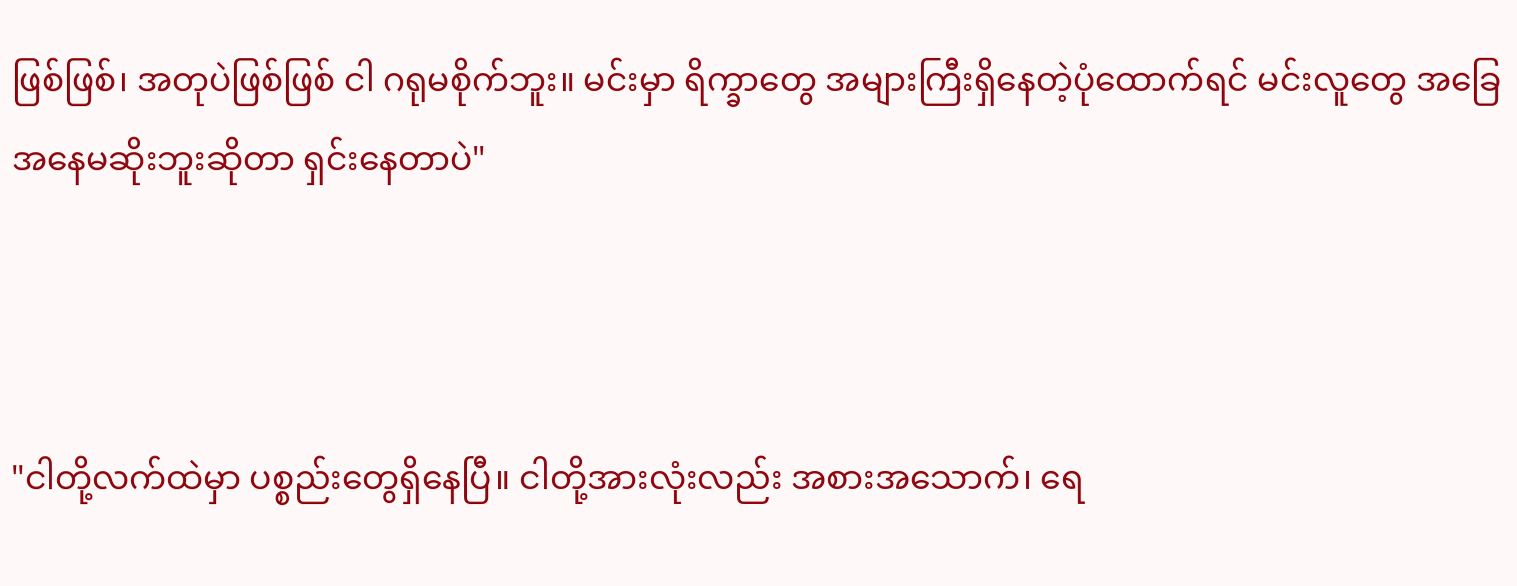ဖြစ်ဖြစ်၊ အတုပဲဖြစ်ဖြစ် ငါ ဂရုမစိုက်ဘူး။ မင်းမှာ ရိက္ခာတွေ အများကြီးရှိနေတဲ့ပုံထောက်ရင် မင်းလူတွေ အခြေအနေမဆိုးဘူးဆိုတာ ရှင်းနေတာပဲ"



"ငါတို့လက်ထဲမှာ ပစ္စည်းတွေရှိနေပြီ။ ငါတို့အားလုံးလည်း အစားအသောက်၊ ရေ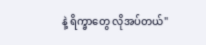နဲ့ ရိက္ခာတွေ လိုအပ်တယ်"